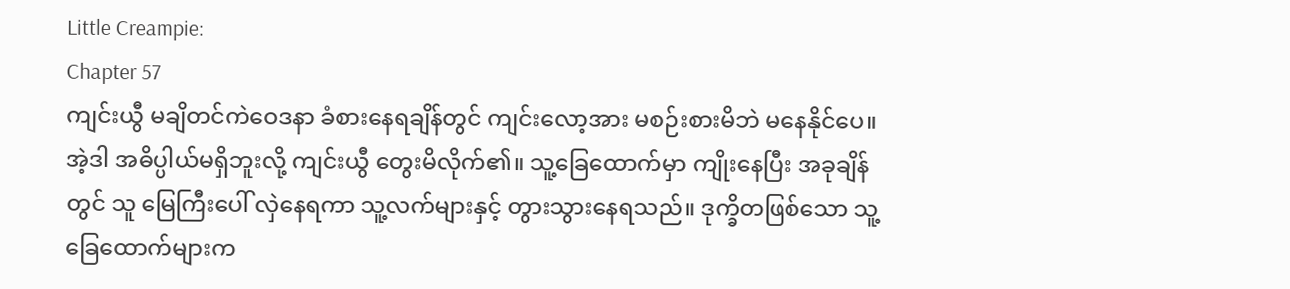Little Creampie:
Chapter 57
ကျင်းယွီ မချိတင်ကဲဝေဒနာ ခံစားနေရချိန်တွင် ကျင်းလော့အား မစဉ်းစားမိဘဲ မနေနိုင်ပေ။
အဲ့ဒါ အဓိပ္ပါယ်မရှိဘူးလို့ ကျင်းယွီ တွေးမိလိုက်၏။ သူ့ခြေထောက်မှာ ကျိုးနေပြီး အခုချိန်တွင် သူ မြေကြီးပေါ် လှဲနေရကာ သူ့လက်များနှင့် တွားသွားနေရသည်။ ဒုက္ခိတဖြစ်သော သူ့ခြေထောက်များက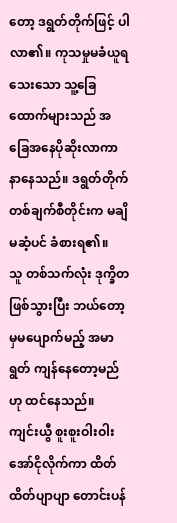တော့ ဒရွတ်တိုက်ဖြင့် ပါလာ၏။ ကုသမှုမခံယူရသေးသော သူ့ခြေထောက်များသည် အခြေအနေပိုဆိုးလာကာ နာနေသည်။ ဒရွတ်တိုက်တစ်ချက်စီတိုင်းက မချိမဆံ့ပင် ခံစားရ၏။
သူ တစ်သက်လုံး ဒုက္ခိတဖြစ်သွားပြီး ဘယ်တော့မှမပျောက်မည့် အမာရွတ် ကျန်နေတော့မည်ဟု ထင်နေသည်။
ကျင်းယွီ စူးစူးဝါးဝါး အော်ငိုလိုက်ကာ ထိတ်ထိတ်ပျာပျာ တောင်းပန်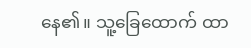နေ၏။ သူ့ခြေထောက် ထာ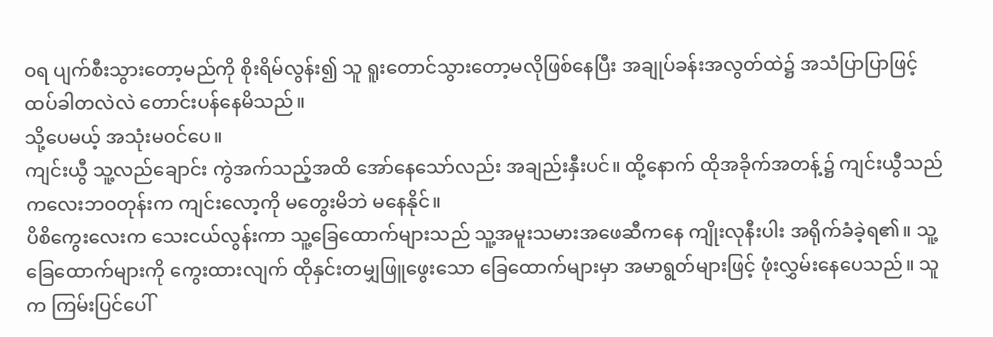ဝရ ပျက်စီးသွားတော့မည်ကို စိုးရိမ်လွန်း၍ သူ ရူးတောင်သွားတော့မလိုဖြစ်နေပြီး အချုပ်ခန်းအလွတ်ထဲ၌ အသံပြာပြာဖြင့် ထပ်ခါတလဲလဲ တောင်းပန်နေမိသည်။
သို့ပေမယ့် အသုံးမဝင်ပေ။
ကျင်းယွီ သူ့လည်ချောင်း ကွဲအက်သည့်အထိ အော်နေသော်လည်း အချည်းနှီးပင်။ ထို့နောက် ထိုအခိုက်အတန့်၌ ကျင်းယွီသည် ကလေးဘဝတုန်းက ကျင်းလော့ကို မတွေးမိဘဲ မနေနိုင်။
ပိစိကွေးလေးက သေးငယ်လွန်းကာ သူ့ခြေထောက်များသည် သူ့အမူးသမားအဖေဆီကနေ ကျိုးလုနီးပါး အရိုက်ခံခဲ့ရ၏။ သူ့ခြေထောက်များကို ကွေးထားလျက် ထိုနှင်းတမျှဖြူဖွေးသော ခြေထောက်များမှာ အမာရွတ်များဖြင့် ဖုံးလွှမ်းနေပေသည်။ သူက ကြမ်းပြင်ပေါ်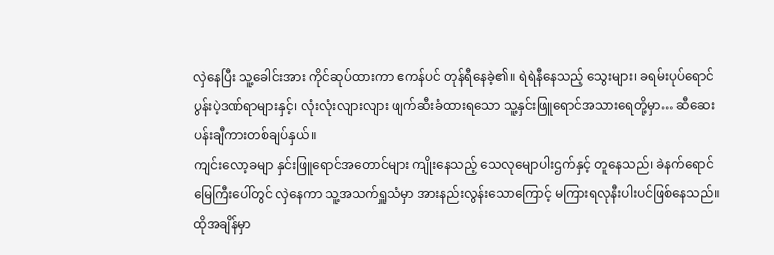လှဲနေပြီး သူ့ခေါင်းအား ကိုင်ဆုပ်ထားကာ ဧကန်ပင် တုန်ရီနေခဲ့၏။ ရဲရဲနီနေသည့် သွေးများ၊ ခရမ်းပုပ်ရောင် ပွန်းပဲ့ဒဏ်ရာများနှင့်၊ လုံးလုံးလျားလျား ဖျက်ဆီးခံထားရသော သူ့နှင်းဖြူရောင်အသားရေတို့မှာ… ဆီဆေးပန်းချီကားတစ်ချပ်နှယ်။
ကျင်းလော့ခမျာ နှင်းဖြူရောင်အတောင်များ ကျိုးနေသည့် သေလုမျောပါးဌက်နှင့် တူနေသည်၊ ခဲနက်ရောင်မြေကြီးပေါ်တွင် လှဲနေကာ သူ့အသက်ရှူသံမှာ အားနည်းလွန်းသောကြောင့် မကြားရလုနီးပါးပင်ဖြစ်နေသည်။ ထိုအချိန်မှာ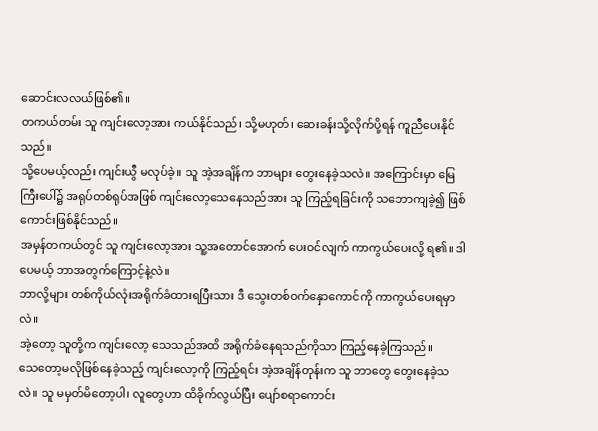ဆောင်းလလယ်ဖြစ်၏။
တကယ်တမ်း သူ ကျင်းလော့အား ကယ်နိုင်သည်၊ သို့မဟုတ်၊ ဆေးခန်းသို့လိုက်ပို့ရန် ကူညီပေးနိုင်သည်။
သို့ပေမယ့်လည်း ကျင်းယွီ မလုပ်ခဲ့။ သူ အဲ့အချိန်က ဘာများ တွေးနေခဲ့သလဲ။ အကြောင်းမှာ မြေကြီးပေါ်၌ အရုပ်တစ်ရုပ်အဖြစ် ကျင်းလော့သေနေသည်အား သူ ကြည့်ရခြင်းကို သဘောကျခဲ့၍ ဖြစ်ကောင်းဖြစ်နိုင်သည်။
အမှန်တကယ်တွင် သူ ကျင်းလော့အား သူ့အတောင်အောက် ပေးဝင်လျက် ကာကွယ်ပေးလို့ ရ၏။ ဒါပေမယ့် ဘာအတွက်ကြောင့်နဲ့လဲ။
ဘာလို့များ တစ်ကိုယ်လုံးအရိုက်ခံထားရပြီးသား ဒီ သွေးတစ်ဝက်နှောကောင်ကို ကာကွယ်ပေးရမှာလဲ။
အဲ့တော့ သူတို့က ကျင်းလော့ သေသည်အထိ အရိုက်ခံနေရသည်ကိုသာ ကြည့်နေခဲ့ကြသည်။
သေတော့မလိုဖြစ်နေခဲ့သည့် ကျင်းလော့ကို ကြည့်ရင်း အဲ့အချိန်တုန်းက သူ ဘာတွေ တွေးနေခဲ့သလဲ။ သူ မမှတ်မိတော့ပါ၊ လူတွေဟာ ထိခိုက်လွယ်ပြီး ပျော်စရာကောင်း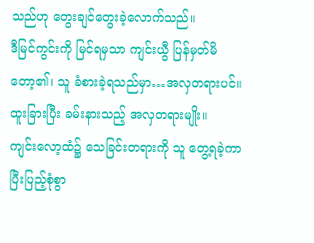သည်ဟု တွေးချင်တွေးခဲ့လောက်သည်။
ဒီမြင်ကွင်းကို မြင်ရမှသာ ကျင်းယွီ ပြန်မှတ်မိတော့၏၊ သူ ခံစားခဲ့ရသည်မှာ…အလှတရားပင်။
ထူးခြားပြီး ခမ်းနားသည့် အလှတရားမျိုး။
ကျင်းလော့ထံ၌ သေခြင်းတရားကို သူ တွေ့ရခဲ့ကာ ပြီးပြည့်စုံစွာ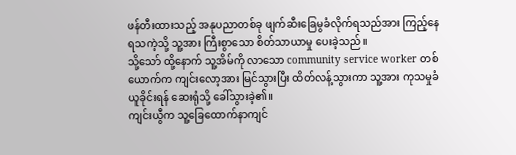ဖန်တီးထားသည့် အနုပညာတစ်ခု ဖျက်ဆီးခြေမွခံလိုက်ရသည်အား ကြည့်နေရသကဲ့သို့ သူ့အား ကြီးစွာသော စိတ်သာယာမှု ပေးခဲ့သည်။
သို့သော် ထို့နောက် သူ့အိမ်ကို လာသော community service worker တစ်ယောက်က ကျင်းလော့အား မြင်သွားပြီး ထိတ်လန့်သွားကာ သူ့အား ကုသမှုခံယူခိုင်းရန် ဆေးရုံသို့ ခေါ်သွားခဲ့၏။
ကျင်းယွီက သူ့ခြေထောက်နာကျင်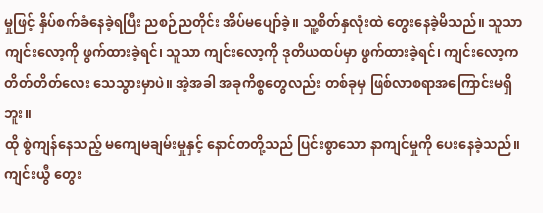မှုဖြင့် နှိပ်စက်ခံနေခဲ့ရပြီး ညစဉ်ညတိုင်း အိပ်မပျော်ခဲ့။ သူ့စိတ်နှလုံးထဲ တွေးနေခဲ့မိသည်။ သူသာ ကျင်းလော့ကို ဖွက်ထားခဲ့ရင်၊ သူသာ ကျင်းလော့ကို ဒုတိယထပ်မှာ ဖွက်ထားခဲ့ရင်၊ ကျင်းလော့က တိတ်တိတ်လေး သေသွားမှာပဲ။ အဲ့အခါ အခုကိစ္စတွေလည်း တစ်ခုမှ ဖြစ်လာစရာအကြောင်းမရှိဘူး။
ထို စွဲကျန်နေသည့် မကျေမချမ်းမှုနှင့် နောင်တတို့သည် ပြင်းစွာသော နာကျင်မှုကို ပေးနေခဲ့သည်။
ကျင်းယွီ တွေး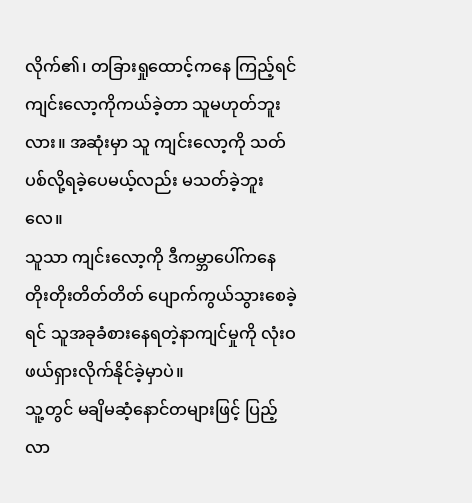လိုက်၏၊ တခြားရှုထောင့်ကနေ ကြည့်ရင် ကျင်းလော့ကိုကယ်ခဲ့တာ သူမဟုတ်ဘူးလား။ အဆုံးမှာ သူ ကျင်းလော့ကို သတ်ပစ်လို့ရခဲ့ပေမယ့်လည်း မသတ်ခဲ့ဘူးလေ။
သူသာ ကျင်းလော့ကို ဒီကမ္ဘာပေါ်ကနေ တိုးတိုးတိတ်တိတ် ပျောက်ကွယ်သွားစေခဲ့ရင် သူအခုခံစားနေရတဲ့နာကျင်မှုကို လုံးဝဖယ်ရှားလိုက်နိုင်ခဲ့မှာပဲ။
သူ့တွင် မချိမဆံ့နောင်တများဖြင့် ပြည့်လာ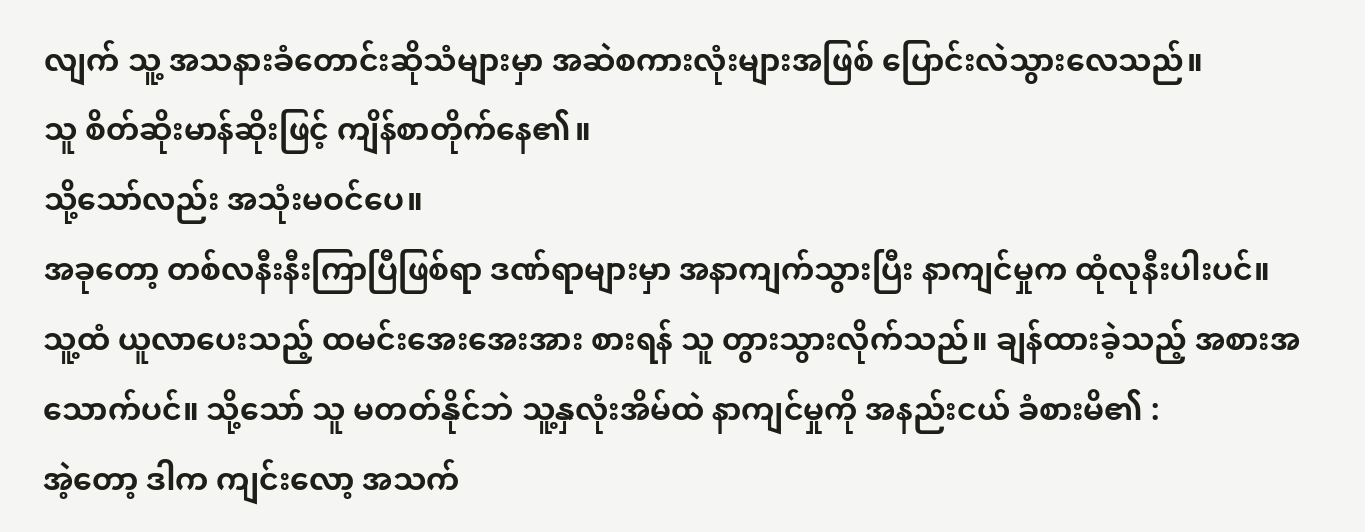လျက် သူ့ အသနားခံတောင်းဆိုသံများမှာ အဆဲစကားလုံးများအဖြစ် ပြောင်းလဲသွားလေသည်။
သူ စိတ်ဆိုးမာန်ဆိုးဖြင့် ကျိန်စာတိုက်နေ၏။
သို့သော်လည်း အသုံးမဝင်ပေ။
အခုတော့ တစ်လနီးနီးကြာပြီဖြစ်ရာ ဒဏ်ရာများမှာ အနာကျက်သွားပြီး နာကျင်မှုက ထုံလုနီးပါးပင်။
သူ့ထံ ယူလာပေးသည့် ထမင်းအေးအေးအား စားရန် သူ တွားသွားလိုက်သည်။ ချန်ထားခဲ့သည့် အစားအသောက်ပင်။ သို့သော် သူ မတတ်နိုင်ဘဲ သူ့နှလုံးအိမ်ထဲ နာကျင်မှုကို အနည်းငယ် ခံစားမိ၏ :
အဲ့တော့ ဒါက ကျင်းလော့ အသက်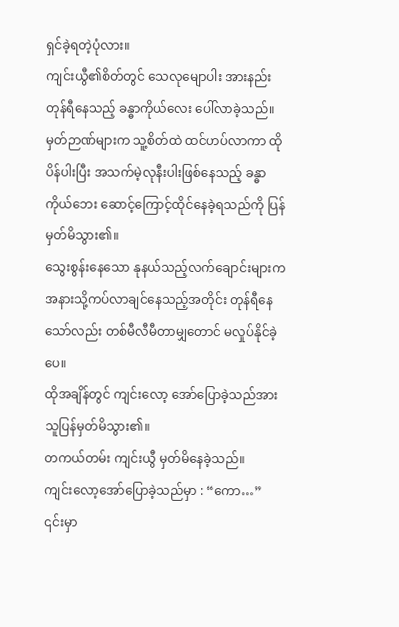ရှင်ခဲ့ရတဲ့ပုံလား။
ကျင်းယွီ၏စိတ်တွင် သေလုမျောပါး အားနည်းတုန်ရီနေသည့် ခန္ဓာကိုယ်လေး ပေါ်လာခဲ့သည်။ မှတ်ဉာဏ်များက သူ့စိတ်ထဲ ထင်ဟပ်လာကာ ထို ပိန်ပါးပြီး အသက်မဲ့လုနီးပါးဖြစ်နေသည့် ခန္ဓာကိုယ်ဘေး ဆောင့်ကြောင့်ထိုင်နေခဲ့ရသည်ကို ပြန်မှတ်မိသွား၏။
သွေးစွန်းနေသော နုနယ်သည့်လက်ချောင်းများက အနားသို့ကပ်လာချင်နေသည့်အတိုင်း တုန်ရီနေသော်လည်း တစ်မီလီမီတာမျှတောင် မလှုပ်နိုင်ခဲ့ပေ။
ထိုအချိန်တွင် ကျင်းလော့ အော်ပြောခဲ့သည်အား သူပြန်မှတ်မိသွား၏။
တကယ်တမ်း ကျင်းယွီ မှတ်မိနေခဲ့သည်။
ကျင်းလော့အော်ပြောခဲ့သည်မှာ : “ကော…”
၎င်းမှာ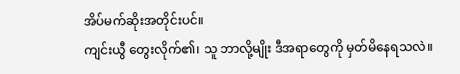အိပ်မက်ဆိုးအတိုင်းပင်။
ကျင်းယွီ တွေးလိုက်၏၊ သူ ဘာလို့မျိုး ဒီအရာတွေကို မှတ်မိနေရသလဲ။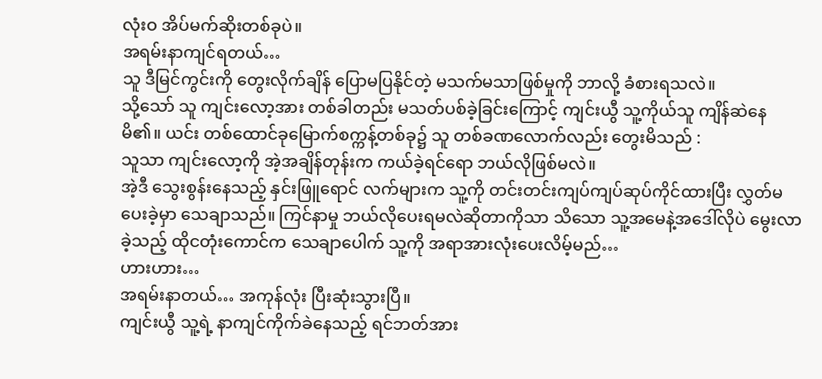လုံးဝ အိပ်မက်ဆိုးတစ်ခုပဲ။
အရမ်းနာကျင်ရတယ်…
သူ ဒီမြင်ကွင်းကို တွေးလိုက်ချိန် ပြောမပြနိုင်တဲ့ မသက်မသာဖြစ်မှုကို ဘာလို့ ခံစားရသလဲ။
သို့သော် သူ ကျင်းလော့အား တစ်ခါတည်း မသတ်ပစ်ခဲ့ခြင်းကြောင့် ကျင်းယွီ သူ့ကိုယ်သူ ကျိန်ဆဲနေမိ၏။ ယင်း တစ်ထောင်ခုမြောက်စက္ကန့်တစ်ခု၌ သူ တစ်ခဏလောက်လည်း တွေးမိသည် :
သူသာ ကျင်းလော့ကို အဲ့အချိန်တုန်းက ကယ်ခဲ့ရင်ရော ဘယ်လိုဖြစ်မလဲ။
အဲ့ဒီ သွေးစွန်းနေသည့် နှင်းဖြူရောင် လက်များက သူ့ကို တင်းတင်းကျပ်ကျပ်ဆုပ်ကိုင်ထားပြီး လွှတ်မပေးခဲ့မှာ သေချာသည်။ ကြင်နာမှု ဘယ်လိုပေးရမလဲဆိုတာကိုသာ သိသော သူ့အမေနဲ့အဒေါ်လိုပဲ မွေးလာခဲ့သည့် ထိုငတုံးကောင်က သေချာပေါက် သူ့ကို အရာအားလုံးပေးလိမ့်မည်…
ဟားဟား…
အရမ်းနာတယ်… အကုန်လုံး ပြီးဆုံးသွားပြီ။
ကျင်းယွီ သူ့ရဲ့ နာကျင်ကိုက်ခဲနေသည့် ရင်ဘတ်အား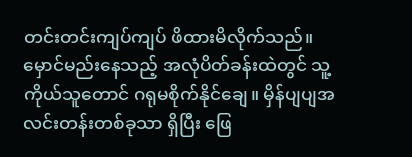တင်းတင်းကျပ်ကျပ် ဖိထားမိလိုက်သည်။ မှောင်မည်းနေသည့် အလုံပိတ်ခန်းထဲတွင် သူ့ကိုယ်သူတောင် ဂရုမစိုက်နိုင်ချေ။ မှိန်ပျပျအလင်းတန်းတစ်ခုသာ ရှိပြီး ဖြေ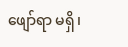ဖျော်ရာ မရှိ၊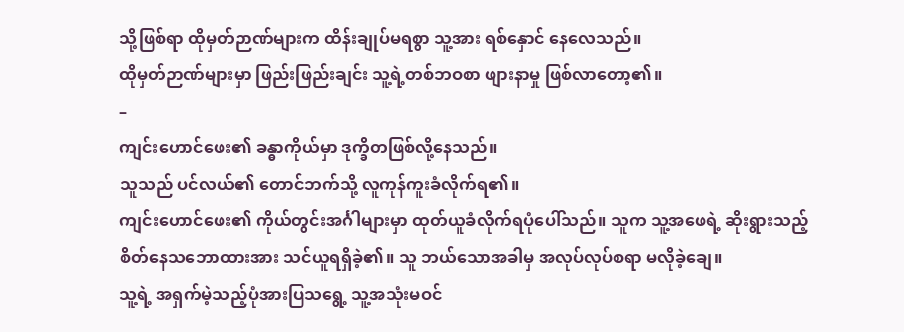သို့ဖြစ်ရာ ထိုမှတ်ဉာဏ်များက ထိန်းချုပ်မရစွာ သူ့အား ရစ်နှောင် နေလေသည်။
ထိုမှတ်ဉာဏ်များမှာ ဖြည်းဖြည်းချင်း သူ့ရဲ့တစ်ဘဝစာ ဖျားနာမှု ဖြစ်လာတော့၏။
–
ကျင်းဟောင်ဖေး၏ ခန္ဓာကိုယ်မှာ ဒုက္ခိတဖြစ်လို့နေသည်။
သူသည် ပင်လယ်၏ တောင်ဘက်သို့ လူကုန်ကူးခံလိုက်ရ၏။
ကျင်းဟောင်ဖေး၏ ကိုယ်တွင်းအင်္ဂါများမှာ ထုတ်ယူခံလိုက်ရပုံပေါ်သည်။ သူက သူ့အဖေရဲ့ ဆိုးရွားသည့် စိတ်နေသဘောထားအား သင်ယူရရှိခဲ့၏။ သူ ဘယ်သောအခါမှ အလုပ်လုပ်စရာ မလိုခဲ့ချေ။
သူ့ရဲ့ အရှက်မဲ့သည့်ပုံအားပြသရွေ့ သူ့အသုံးမဝင်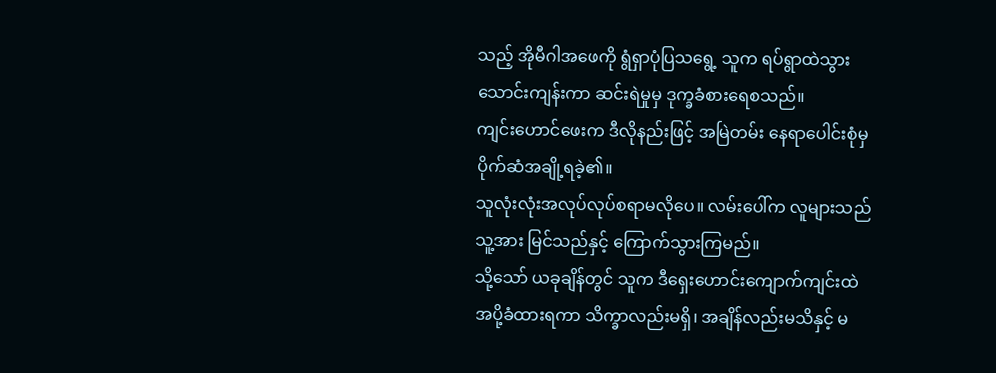သည့် အိုမီဂါအဖေကို ရွံရှာပုံပြသရွေ့ သူက ရပ်ရွာထဲသွားသောင်းကျန်းကာ ဆင်းရဲမှုမှ ဒုက္ခခံစားရေစသည်။
ကျင်းဟောင်ဖေးက ဒီလိုနည်းဖြင့် အမြဲတမ်း နေရာပေါင်းစုံမှ ပိုက်ဆံအချို့ရခဲ့၏။
သူလုံးလုံးအလုပ်လုပ်စရာမလိုပေ။ လမ်းပေါ်က လူများသည် သူ့အား မြင်သည်နှင့် ကြောက်သွားကြမည်။
သို့သော် ယခုချိန်တွင် သူက ဒီရှေးဟောင်းကျောက်ကျင်းထဲ အပို့ခံထားရကာ သိက္ခာလည်းမရှိ၊ အချိန်လည်းမသိနှင့် မ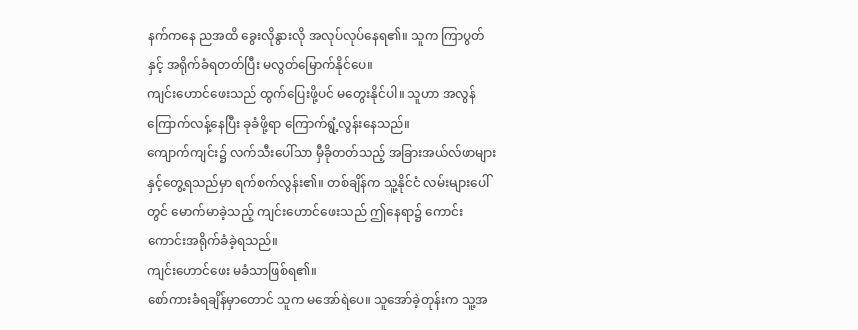နက်ကနေ ညအထိ ခွေးလိုနွားလို အလုပ်လုပ်နေရ၏။ သူက ကြာပွတ်နှင့် အရိုက်ခံရတတ်ပြီး မလွတ်မြောက်နိုင်ပေ။
ကျင်းဟောင်ဖေးသည် ထွက်ပြေးဖို့ပင် မတွေးနိုင်ပါ။ သူဟာ အလွန်ကြောက်လန့်နေပြီး ခုခံဖို့ရာ ကြောက်ရွံ့လွန်းနေသည်။
ကျောက်ကျင်း၌ လက်သီးပေါ်သာ မှီခိုတတ်သည့် အခြားအယ်လ်ဖာများနှင့်တွေ့ရသည်မှာ ရက်စက်လွန်း၏။ တစ်ချိန်က သူ့နိုင်ငံ လမ်းများပေါ်တွင် မောက်မာခဲ့သည့် ကျင်းဟောင်ဖေးသည် ဤနေရာ၌ ကောင်းကောင်းအရိုက်ခံခဲ့ရသည်။
ကျင်းဟောင်ဖေး မခံသာဖြစ်ရ၏။
စော်ကားခံရချိန်မှာတောင် သူက မအော်ရဲပေ။ သူအော်ခဲ့တုန်းက သူ့အ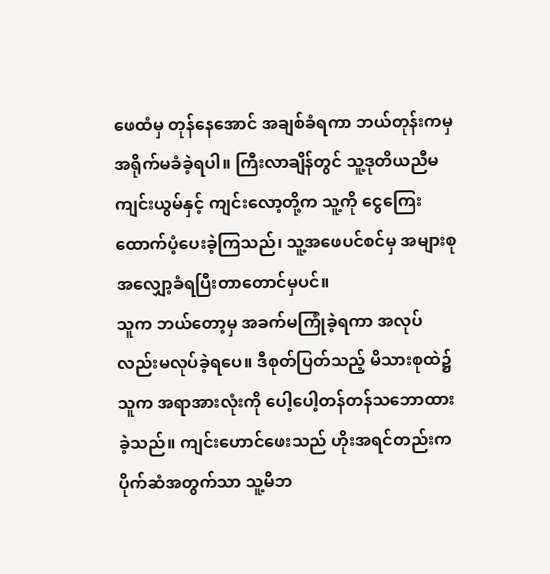ဖေထံမှ တုန်နေအောင် အချစ်ခံရကာ ဘယ်တုန်းကမှ အရိုက်မခံခဲ့ရပါ။ ကြီးလာချိန်တွင် သူ့ဒုတိယညီမ ကျင်းယွမ်နှင့် ကျင်းလော့တို့က သူ့ကို ငွေကြေးထောက်ပံ့ပေးခဲ့ကြသည်၊ သူ့အဖေပင်စင်မှ အများစုအလျှော့ခံရပြီးတာတောင်မှပင်။
သူက ဘယ်တော့မှ အခက်မကြုံခဲ့ရကာ အလုပ်လည်းမလုပ်ခဲ့ရပေ။ ဒီစုတ်ပြတ်သည့် မိသားစုထဲ၌ သူက အရာအားလုံးကို ပေါ့ပေါ့တန်တန်သဘောထားခဲ့သည်။ ကျင်းဟောင်ဖေးသည် ဟိုးအရင်တည်းက ပိုက်ဆံအတွက်သာ သူ့မိဘ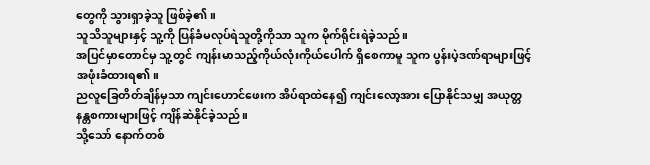တွေကို သွားရှာခဲ့သူ ဖြစ်ခဲ့၏။
သူသိသူများနှင့် သူ့ကို ပြန်ခံမလုပ်ရဲသူတို့ကိုသာ သူက မိုက်ရိုင်းရဲခဲ့သည်။
အပြင်မှာတောင်မှ သူ့တွင် ကျန်းမာသည့်ကိုယ်လုံးကိုယ်ပေါက် ရှိစေကာမူ သူက ပွန်းပဲ့ဒဏ်ရာများဖြင့် အဖုံးခံထားရ၏။
ညလူခြေတိတ်ချိန်မှသာ ကျင်းဟောင်ဖေးက အိပ်ရာထဲနေ၍ ကျင်းလော့အား ပြောနိုင်သမျှ အယုတ္တနန္တစကားများဖြင့် ကျိန်ဆဲနိုင်ခဲ့သည်။
သို့သော် နောက်တစ်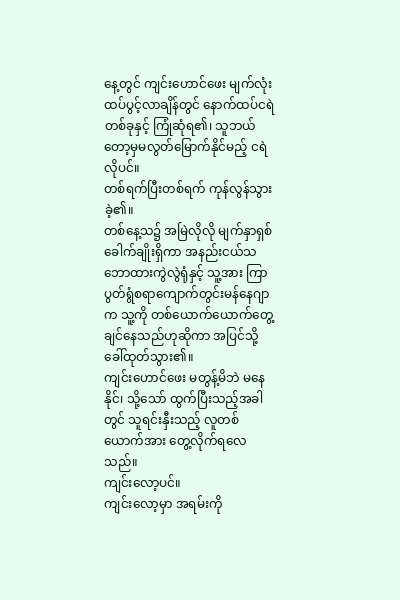နေ့တွင် ကျင်းဟောင်ဖေး မျက်လုံးထပ်ပွင့်လာချိန်တွင် နောက်ထပ်ငရဲတစ်ခုနှင့် ကြုံဆုံရ၏၊ သူဘယ်တော့မှမလွတ်မြောက်နိုင်မည့် ငရဲလိုပင်။
တစ်ရက်ပြီးတစ်ရက် ကုန်လွန်သွားခဲ့၏။
တစ်နေ့သ၌ အမြဲလိုလို မျက်နှာရှစ်ခေါက်ချိုးရှိကာ အနည်းငယ်သဘောထားကွဲလွဲရုံနှင့် သူ့အား ကြာပွတ်ရွံစရာကျောက်တွင်းမန်နေဂျာက သူ့ကို တစ်ယောက်ယောက်တွေ့ချင်နေသည်ဟုဆိုကာ အပြင်သို့ ခေါ်ထုတ်သွား၏။
ကျင်းဟောင်ဖေး မတွန့်မိဘဲ မနေနိုင်၊ သို့သော် ထွက်ပြီးသည့်အခါတွင် သူရင်းနှီးသည့် လူတစ်ယောက်အား တွေ့လိုက်ရလေသည်။
ကျင်းလော့ပင်။
ကျင်းလော့မှာ အရမ်းကို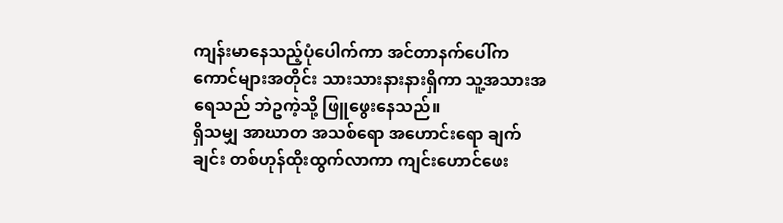ကျန်းမာနေသည့်ပုံပေါက်ကာ အင်တာနက်ပေါ်ကကောင်များအတိုင်း သားသားနားနားရှိကာ သူ့အသားအရေသည် ဘဲဥကဲ့သို့ ဖြူဖွေးနေသည်။
ရှိသမျှ အာဃာတ အသစ်ရော အဟောင်းရော ချက်ချင်း တစ်ဟုန်ထိုးထွက်လာကာ ကျင်းဟောင်ဖေး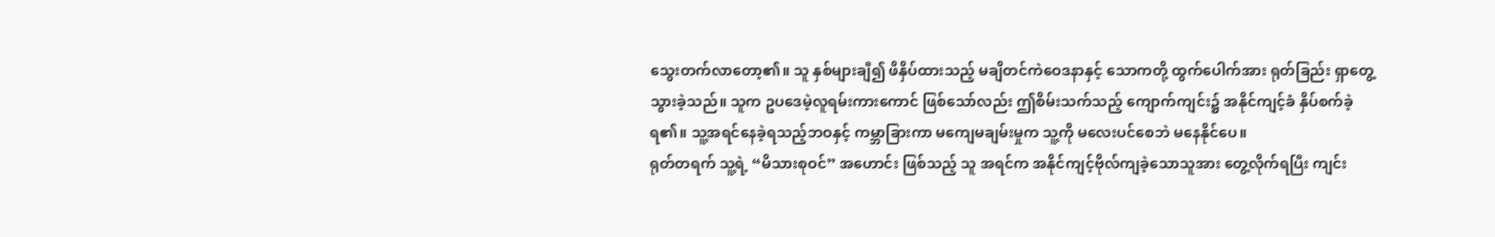သွေးတက်လာတော့၏။ သူ နှစ်များချီ၍ ဖိနှိပ်ထားသည့် မချိတင်ကဲဝေဒနာနှင့် သောကတို့ ထွက်ပေါက်အား ရုတ်ခြည်း ရှာတွေ့သွားခဲ့သည်။ သူက ဥပဒေမဲ့လူရမ်းကားကောင် ဖြစ်သော်လည်း ဤစိမ်းသက်သည့် ကျောက်ကျင်း၌ အနိုင်ကျင့်ခံ နှိပ်စက်ခဲ့ရ၏။ သူ့အရင်နေခဲ့ရသည့်ဘဝနှင့် ကမ္ဘာခြားကာ မကျေမချမ်းမှုက သူ့ကို မလေးပင်စေဘဲ မနေနိုင်ပေ။
ရုတ်တရက် သူ့ရဲ့ “မိသားစုဝင်” အဟောင်း ဖြစ်သည့် သူ အရင်က အနိုင်ကျင့်ဗိုလ်ကျခဲ့သောသူအား တွေ့လိုက်ရပြီး ကျင်း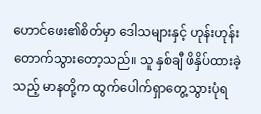ဟောင်ဖေး၏စိတ်မှာ ဒေါသများနှင့် ဟုန်းဟုန်းတောက်သွားတော့သည်။ သူ နှစ်ချီ ဖိနှိပ်ထားခဲ့သည့် မာနတို့က ထွက်ပေါက်ရှာတွေ့သွားပုံရ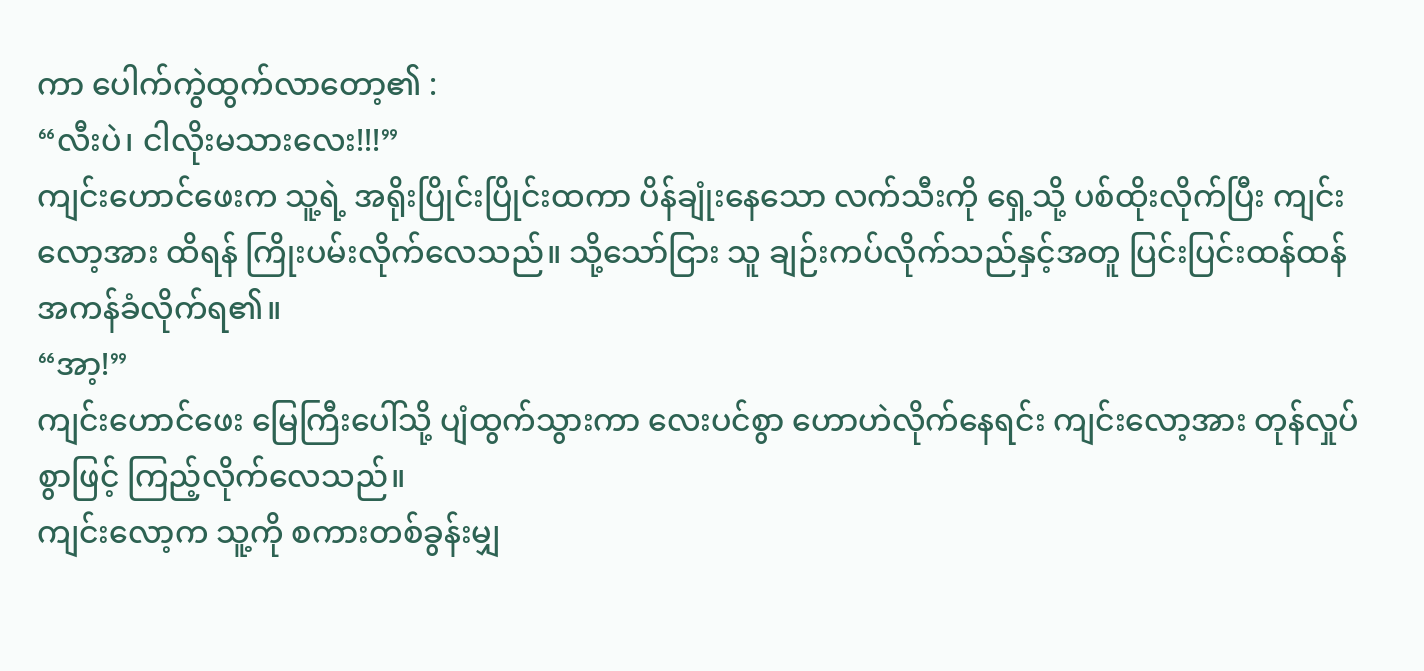ကာ ပေါက်ကွဲထွက်လာတော့၏ :
“လီးပဲ၊ ငါလိုးမသားလေး!!!”
ကျင်းဟောင်ဖေးက သူ့ရဲ့ အရိုးပြိုင်းပြိုင်းထကာ ပိန်ချုံးနေသော လက်သီးကို ရှေ့သို့ ပစ်ထိုးလိုက်ပြီး ကျင်းလော့အား ထိရန် ကြိုးပမ်းလိုက်လေသည်။ သို့သော်ငြား သူ ချဉ်းကပ်လိုက်သည်နှင့်အတူ ပြင်းပြင်းထန်ထန် အကန်ခံလိုက်ရ၏။
“အာ့!”
ကျင်းဟောင်ဖေး မြေကြီးပေါ်သို့ ပျံထွက်သွားကာ လေးပင်စွာ ဟောဟဲလိုက်နေရင်း ကျင်းလော့အား တုန်လှုပ်စွာဖြင့် ကြည့်လိုက်လေသည်။
ကျင်းလော့က သူ့ကို စကားတစ်ခွန်းမျှ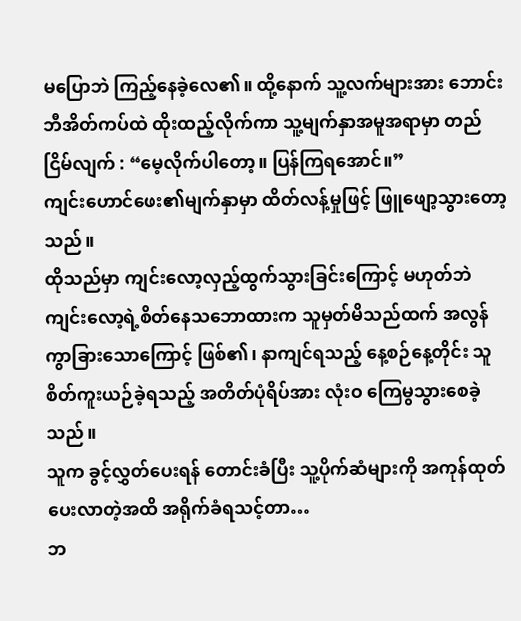မပြောဘဲ ကြည့်နေခဲ့လေ၏။ ထို့နောက် သူ့လက်များအား ဘောင်းဘီအိတ်ကပ်ထဲ ထိုးထည့်လိုက်ကာ သူ့မျက်နှာအမူအရာမှာ တည်ငြိမ်လျက် : “မေ့လိုက်ပါတော့။ ပြန်ကြရအောင်။”
ကျင်းဟောင်ဖေး၏မျက်နှာမှာ ထိတ်လန့်မှုဖြင့် ဖြူဖျော့သွားတော့သည်။
ထိုသည်မှာ ကျင်းလော့လှည့်ထွက်သွားခြင်းကြောင့် မဟုတ်ဘဲ ကျင်းလော့ရဲ့စိတ်နေသဘောထားက သူမှတ်မိသည်ထက် အလွန်ကွာခြားသောကြောင့် ဖြစ်၏၊ နာကျင်ရသည့် နေ့စဉ်နေ့တိုင်း သူ စိတ်ကူးယဉ်ခဲ့ရသည့် အတိတ်ပုံရိပ်အား လုံးဝ ကြေမွသွားစေခဲ့သည်။
သူက ခွင့်လွှတ်ပေးရန် တောင်းခံပြီး သူ့ပိုက်ဆံများကို အကုန်ထုတ်ပေးလာတဲ့အထိ အရိုက်ခံရသင့်တာ…
ဘ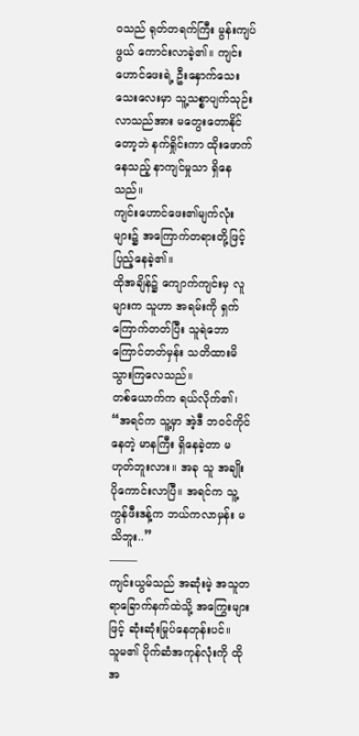ဝသည် ရုတ်တရက်ကြီး မွန်းကျပ်ဖွယ် ကောင်းလာခဲ့၏။ ကျင်းဟောင်ဖေးရဲ့ ဦးနှောက်သေးသေးလေးမှာ သူ့သစ္စာပျက်သုဉ်းလာသည်အား မတွေးတောနိုင်တော့ဘဲ နက်ရှိုင်းကာ ထိုးဖောက်နေသည့် နာကျင်မှုသာ ရှိနေသည်။
ကျင်းဟောင်ဖေး၏မျက်လုံးများ၌ အကြောက်တရားတို့ဖြင့် ပြည့်နေခဲ့၏။
ထိုအချိန်၌ ကျောက်ကျင်းမှ လူများက သူဟာ အရမ်းကို ရှက်ကြောက်တတ်ပြီး သူရဲဘောကြောင်တတ်မှန်း သတိထားမိသွားကြလေသည်။
တစ်ယောက်က ရယ်လိုက်၏၊ “အရင်က သူ့မှာ အဲ့ဒီ ဘဝင်ကိုင်နေတဲ့ မာနကြီး ရှိနေခဲ့တာ မဟုတ်ဘူးလား။ အခု သူ အချိုး ပိုကောင်းလာပြီ။ အရင်က သူ့ကွန်ဖီးဒန့်က ဘယ်ကလာမှန်း မသိဘူး..”
——–
ကျင်းယွမ်သည် အဆုံးမဲ့ အသူတရာခြောက်နက်ထဲသို့ အကြွေးများဖြင့် ဆုံးဆုံးမြုပ်နေတုန်းပင်။
သူမ၏ ပိုက်ဆံအကုန်လုံးကို ထိုအ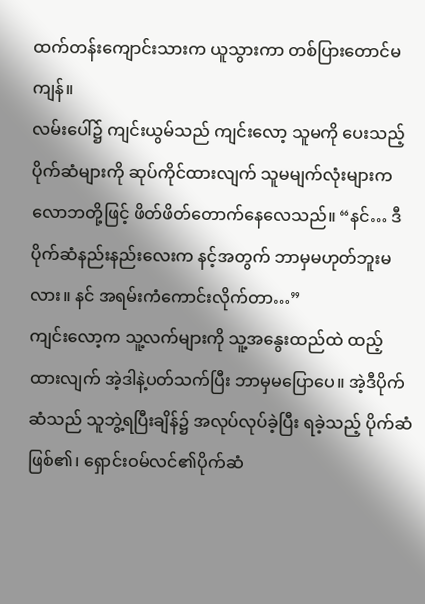ထက်တန်းကျောင်းသားက ယူသွားကာ တစ်ပြားတောင်မကျန်။
လမ်းပေါ်၌ ကျင်းယွမ်သည် ကျင်းလော့ သူမကို ပေးသည့် ပိုက်ဆံများကို ဆုပ်ကိုင်ထားလျက် သူမမျက်လုံးများက လောဘတို့ဖြင့် ဖိတ်ဖိတ်တောက်နေလေသည်။ “နင်… ဒီပိုက်ဆံနည်းနည်းလေးက နင့်အတွက် ဘာမှမဟုတ်ဘူးမလား။ နင် အရမ်းကံကောင်းလိုက်တာ…”
ကျင်းလော့က သူ့လက်များကို သူ့အနွေးထည်ထဲ ထည့်ထားလျက် အဲ့ဒါနဲ့ပတ်သက်ပြီး ဘာမှမပြောပေ။ အဲ့ဒီပိုက်ဆံသည် သူဘွဲ့ရပြီးချိန်၌ အလုပ်လုပ်ခဲ့ပြီး ရခဲ့သည့် ပိုက်ဆံဖြစ်၏၊ ရှောင်းဝမ်လင်၏ပိုက်ဆံ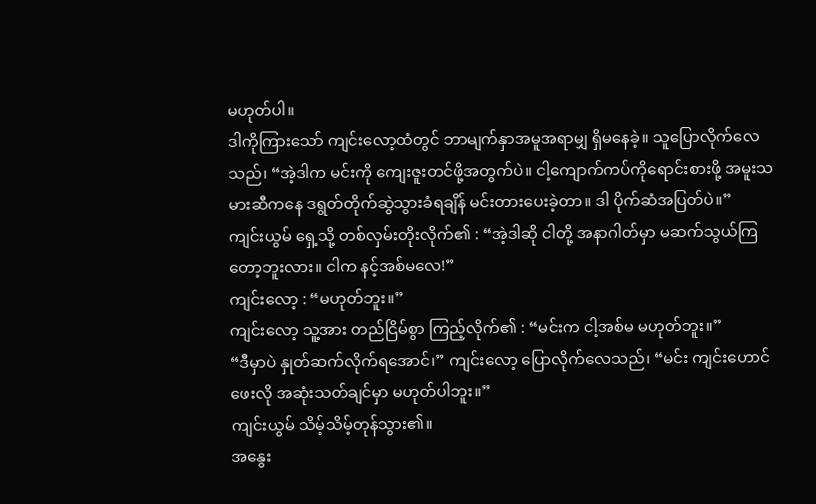မဟုတ်ပါ။
ဒါကိုကြားသော် ကျင်းလော့ထံတွင် ဘာမျက်နှာအမူအရာမျှ ရှိမနေခဲ့။ သူပြောလိုက်လေသည်၊ “အဲ့ဒါက မင်းကို ကျေးဇူးတင်ဖို့အတွက်ပဲ။ ငါ့ကျောက်ကပ်ကိုရောင်းစားဖို့ အမူးသမားဆီကနေ ဒရွတ်တိုက်ဆွဲသွားခံရချိန် မင်းတားပေးခဲ့တာ။ ဒါ ပိုက်ဆံအပြတ်ပဲ။”
ကျင်းယွမ် ရှေ့သို့ တစ်လှမ်းတိုးလိုက်၏ : “အဲ့ဒါဆို ငါတို့ အနာဂါတ်မှာ မဆက်သွယ်ကြတော့ဘူးလား။ ငါက နင့်အစ်မလေ!”
ကျင်းလော့ : “မဟုတ်ဘူး။”
ကျင်းလော့ သူ့အား တည်ငြိမ်စွာ ကြည့်လိုက်၏ : “မင်းက ငါ့အစ်မ မဟုတ်ဘူး။”
“ဒီမှာပဲ နှုတ်ဆက်လိုက်ရအောင်၊” ကျင်းလော့ ပြောလိုက်လေသည်၊ “မင်း ကျင်းဟောင်ဖေးလို အဆုံးသတ်ချင်မှာ မဟုတ်ပါဘူး။”
ကျင်းယွမ် သိမ့်သိမ့်တုန်သွား၏။
အနွေး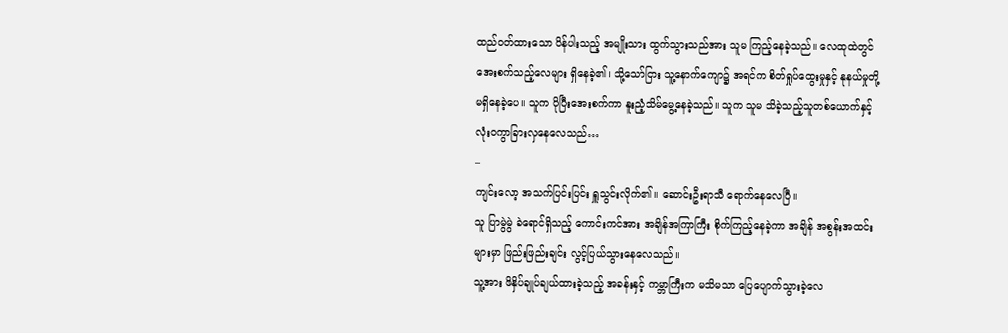ထည်ဝတ်ထားသော ပိန်ပါးသည့် အမျိုးသား ထွက်သွားသည်အား သူမ ကြည့်နေခဲ့သည်။ လေထုထဲတွင် အေးစက်သည့်လေများ ရှိနေခဲ့၏၊ သို့သော်ငြား သူ့နောက်ကျော၌ အရင်က စိတ်ရှုပ်ထွေးမှုနှင့် နုနယ်မှုတို့ မရှိနေခဲ့ပေ။ သူက ပိုပြီးအေးစက်ကာ နူးညံ့သိမ်မွေ့နေခဲ့သည်။ သူက သူမ သိခဲ့သည့်သူတစ်ယောက်နှင့် လုံးဝကွာခြားလှနေလေသည်…
–
ကျင်းလော့ အသက်ပြင်းပြင်း ရှူသွင်းလိုက်၏။ ဆောင်းဦးရာသီ ရောက်နေလေပြီ။
သူ ပြာမွဲမွဲ ခဲရောင်ရှိသည့် ကောင်းကင်အား အချိန်အကြာကြီး စိုက်ကြည့်နေခဲ့ကာ အချိန် အစွန်းအထင်းများမှာ ဖြည်းဖြည်းချင်း လွင့်ပြယ်သွားနေလေသည်။
သူ့အား ဖိနှိပ်ချုပ်ချယ်ထားခဲ့သည့် အခန်းနှင့် ကမ္ဘာကြီးက မသိမသာ ပြေပျောက်သွားခဲ့လေ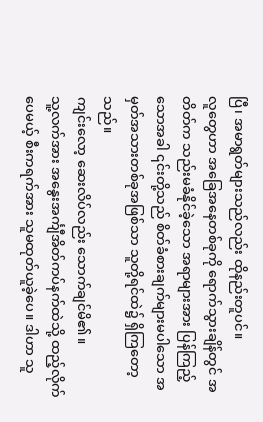ပြီ၊ အမာရွတ်များသည်လည်း ထိုနည်းတူပင်။
လူတွေဟာ အခြေအနေတစ်ခုကို ရောက်သွားချိန်တွင် အတိတ်က သည်းမခံနိုင်ခဲ့သော အရာများအား ပြန်ကြည့်သောအခါ ၎င်းတို့သည် စိတ်ခံစားချက်များမပါသော အမှတ်အသားတစ်ခုအဖြစ်သာ သူတို့ရင်ထဲ၌ ရှိကြတော့သည်။
ကျင်းလော့ ဆေးလိပ်လည်း သောက်ချင်မိ၏။
သူ့လက်အား အနွေးအင်္ကျီအိတ်ကပ်နက်ထဲသို့ ထည့်လိုက်ပေမယ့် စီးကရက်အား သူမထုတ်ယူခဲ့ပေ။ ဒါဟာ သူ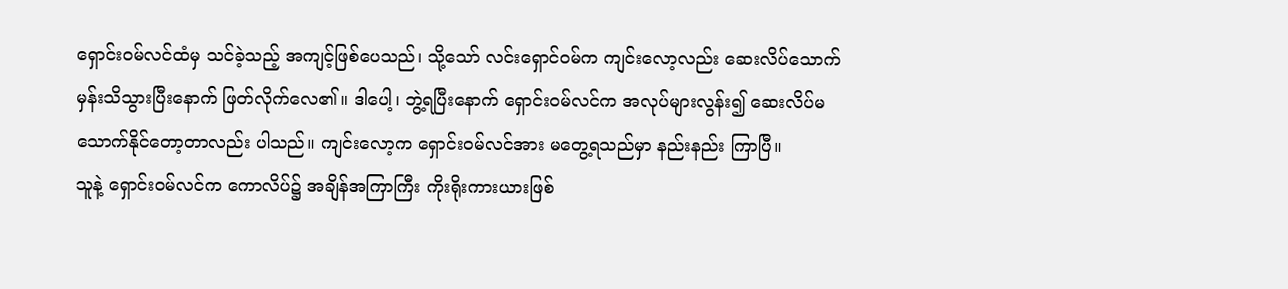ရှောင်းဝမ်လင်ထံမှ သင်ခဲ့သည့် အကျင့်ဖြစ်ပေသည်၊ သို့သော် လင်းရှောင်ဝမ်က ကျင်းလော့လည်း ဆေးလိပ်သောက်မှန်းသိသွားပြီးနောက် ဖြတ်လိုက်လေ၏။ ဒါပေါ့၊ ဘွဲ့ရပြီးနောက် ရှောင်းဝမ်လင်က အလုပ်များလွန်း၍ ဆေးလိပ်မသောက်နိုင်တော့တာလည်း ပါသည်။ ကျင်းလော့က ရှောင်းဝမ်လင်အား မတွေ့ရသည်မှာ နည်းနည်း ကြာပြီ။
သူနဲ့ ရှောင်းဝမ်လင်က ကောလိပ်၌ အချိန်အကြာကြီး ကိုးရိုးကားယားဖြစ်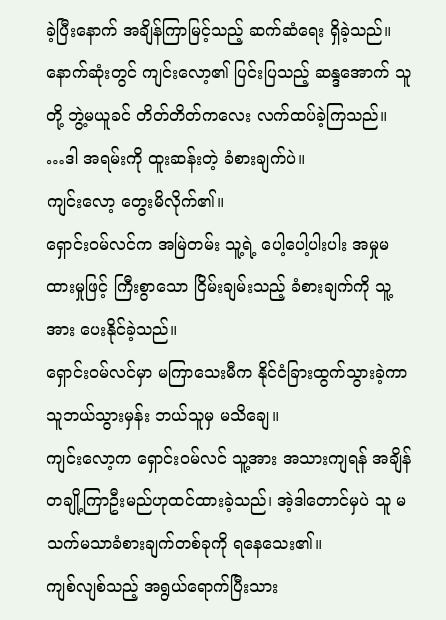ခဲ့ပြီးနောက် အချိန်ကြာမြင့်သည့် ဆက်ဆံရေး ရှိခဲ့သည်။ နောက်ဆုံးတွင် ကျင်းလော့၏ ပြင်းပြသည့် ဆန္ဒအောက် သူတို့ ဘွဲ့မယူခင် တိတ်တိတ်ကလေး လက်ထပ်ခဲ့ကြသည်။
…ဒါ အရမ်းကို ထူးဆန်းတဲ့ ခံစားချက်ပဲ။
ကျင်းလော့ တွေးမိလိုက်၏။
ရှောင်းဝမ်လင်က အမြဲတမ်း သူ့ရဲ့ ပေါ့ပေါ့ပါးပါး အမှုမထားမှုဖြင့် ကြီးစွာသော ငြိမ်းချမ်းသည့် ခံစားချက်ကို သူ့အား ပေးနိုင်ခဲ့သည်။
ရှောင်းဝမ်လင်မှာ မကြာသေးမီက နိုင်ငံခြားထွက်သွားခဲ့ကာ သူဘယ်သွားမှန်း ဘယ်သူမှ မသိချေ။
ကျင်းလော့က ရှောင်းဝမ်လင် သူ့အား အသားကျရန် အချိန်တချို့ကြာဦးမည်ဟုထင်ထားခဲ့သည်၊ အဲ့ဒါတောင်မှပဲ သူ မသက်မသာခံစားချက်တစ်ခုကို ရနေသေး၏။
ကျစ်လျစ်သည့် အရွယ်ရောက်ပြီးသား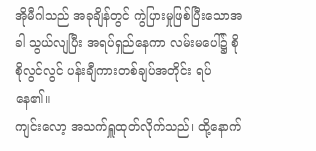အိုမီဂါသည် အခုချိန်တွင် ကွဲပြားမှုဖြစ်ပြီးသောအခါ သွယ်လျပြီး အရပ်ရှည်နေကာ လမ်းမပေါ်၌ စိုစိုလွင်လွင် ပန်းချီကားတစ်ချပ်အတိုင်း ရပ်နေ၏။
ကျင်းလော့ အသက်ရှူထုတ်လိုက်သည်၊ ထို့နောက်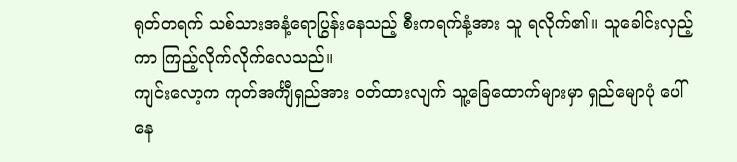ရုတ်တရက် သစ်သားအနံ့ရောပြွန်းနေသည့် စီးကရက်နံ့အား သူ ရလိုက်၏။ သူခေါင်းလှည့်ကာ ကြည့်လိုက်လိုက်လေသည်။
ကျင်းလော့က ကုတ်အင်္ကျီရှည်အား ဝတ်ထားလျက် သူ့ခြေထောက်များမှာ ရှည်မျောပုံ ပေါ်နေ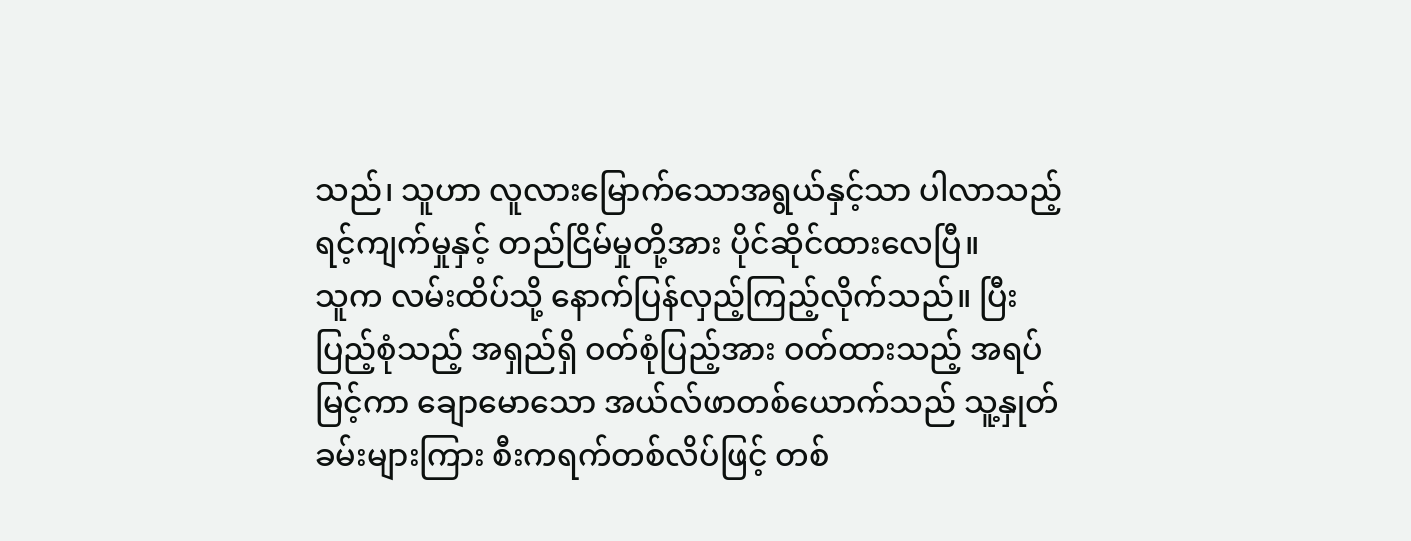သည်၊ သူဟာ လူလားမြောက်သောအရွယ်နှင့်သာ ပါလာသည့် ရင့်ကျက်မှုနှင့် တည်ငြိမ်မှုတို့အား ပိုင်ဆိုင်ထားလေပြီ။
သူက လမ်းထိပ်သို့ နောက်ပြန်လှည့်ကြည့်လိုက်သည်။ ပြီးပြည့်စုံသည့် အရှည်ရှိ ဝတ်စုံပြည့်အား ဝတ်ထားသည့် အရပ်မြင့်ကာ ချောမောသော အယ်လ်ဖာတစ်ယောက်သည် သူ့နှုတ်ခမ်းများကြား စီးကရက်တစ်လိပ်ဖြင့် တစ်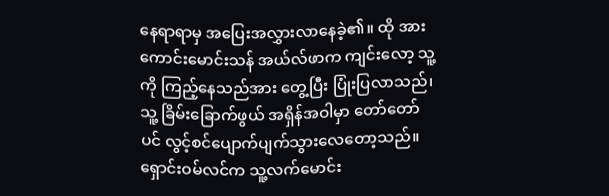နေရာရာမှ အပြေးအလွှားလာနေခဲ့၏။ ထို အားကောင်းမောင်းသန် အယ်လ်ဖာက ကျင်းလော့ သူ့ကို ကြည့်နေသည်အား တွေ့ပြီး ပြုံးပြလာသည်၊ သူ့ ခြိမ်းခြောက်ဖွယ် အရှိန်အဝါမှာ တော်တော်ပင် လွင့်စင်ပျောက်ပျက်သွားလေတော့သည်။
ရှောင်းဝမ်လင်က သူ့လက်မောင်း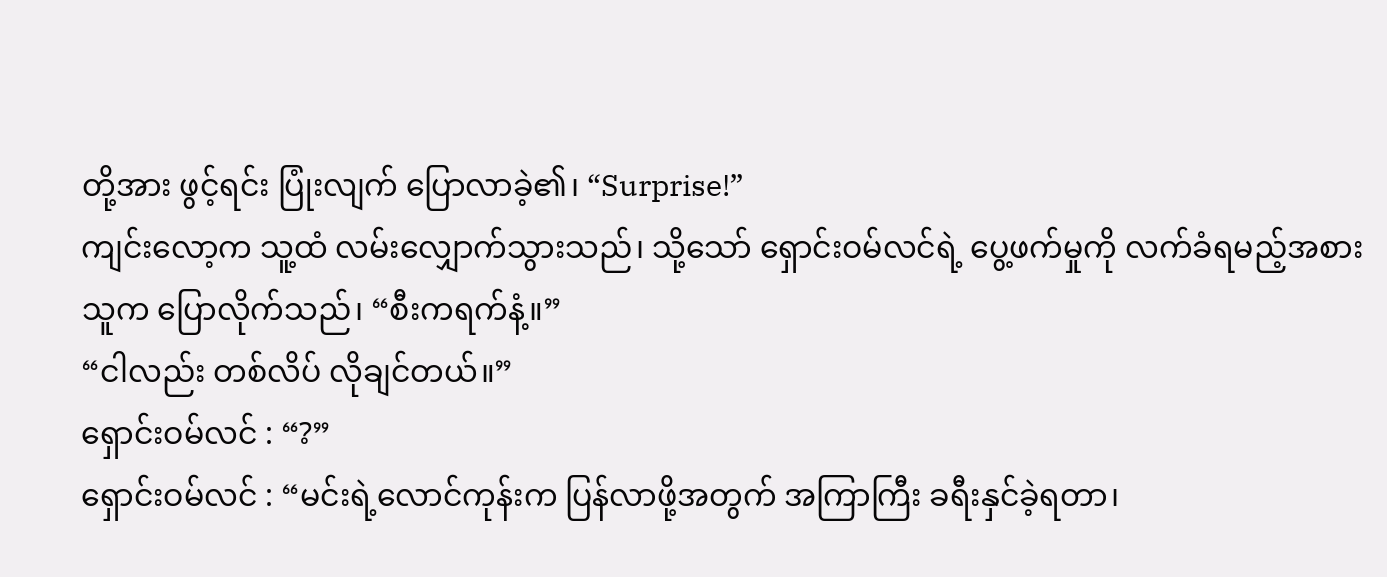တို့အား ဖွင့်ရင်း ပြုံးလျက် ပြောလာခဲ့၏၊ “Surprise!”
ကျင်းလော့က သူ့ထံ လမ်းလျှောက်သွားသည်၊ သို့သော် ရှောင်းဝမ်လင်ရဲ့ ပွေ့ဖက်မှုကို လက်ခံရမည့်အစား သူက ပြောလိုက်သည်၊ “စီးကရက်နံ့။”
“ငါလည်း တစ်လိပ် လိုချင်တယ်။”
ရှောင်းဝမ်လင် : “?”
ရှောင်းဝမ်လင် : “မင်းရဲ့လောင်ကုန်းက ပြန်လာဖို့အတွက် အကြာကြီး ခရီးနှင်ခဲ့ရတာ၊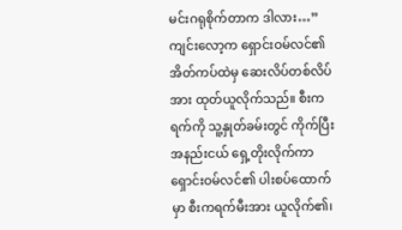မင်းဂရုစိုက်တာက ဒါလား…”
ကျင်းလော့က ရှောင်းဝမ်လင်၏ အိတ်ကပ်ထဲမှ ဆေးလိပ်တစ်လိပ်အား ထုတ်ယူလိုက်သည်။ စီးကရက်ကို သူ့နှုတ်ခမ်းတွင် ကိုက်ပြီး အနည်းငယ် ရှေ့တိုးလိုက်ကာ ရှောင်းဝမ်လင်၏ ပါးစပ်ထောက်မှာ စီးကရက်မီးအား ယူလိုက်၏၊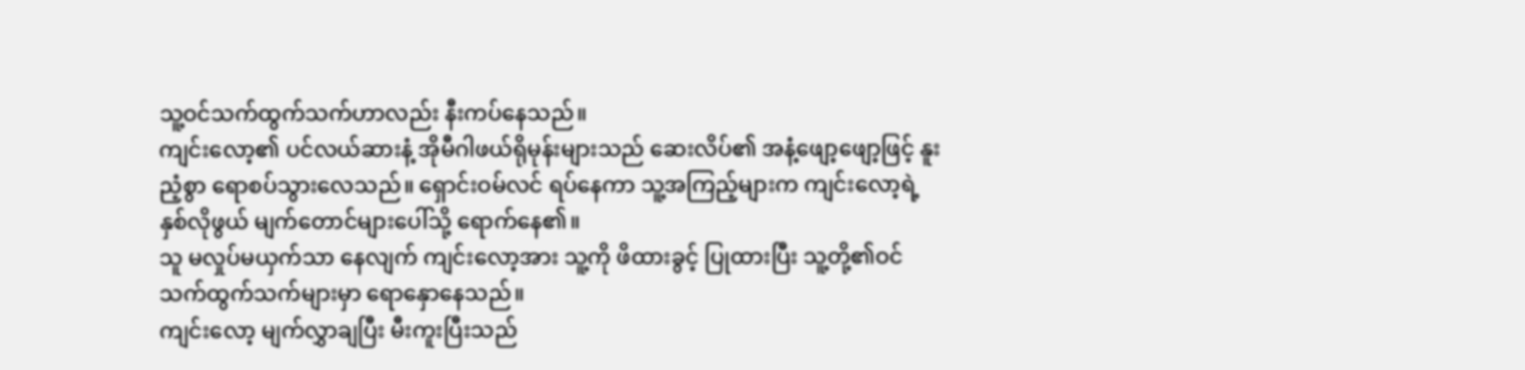သူ့ဝင်သက်ထွက်သက်ဟာလည်း နီးကပ်နေသည်။
ကျင်းလော့၏ ပင်လယ်ဆားနံ့ အိုမီဂါဖယ်ရိုမုန်းများသည် ဆေးလိပ်၏ အနံ့ဖျော့ဖျော့ဖြင့် နူးညံ့စွာ ရောစပ်သွားလေသည်။ ရှောင်းဝမ်လင် ရပ်နေကာ သူ့အကြည့်များက ကျင်းလော့ရဲ့ နှစ်လိုဖွယ် မျက်တောင်များပေါ်သို့ ရောက်နေ၏။
သူ မလှုပ်မယှက်သာ နေလျက် ကျင်းလော့အား သူ့ကို ဖိထားခွင့် ပြုထားပြီး သူ့တို့၏ဝင်သက်ထွက်သက်များမှာ ရောနှောနေသည်။
ကျင်းလော့ မျက်လွှာချပြီး မီးကူးပြီးသည်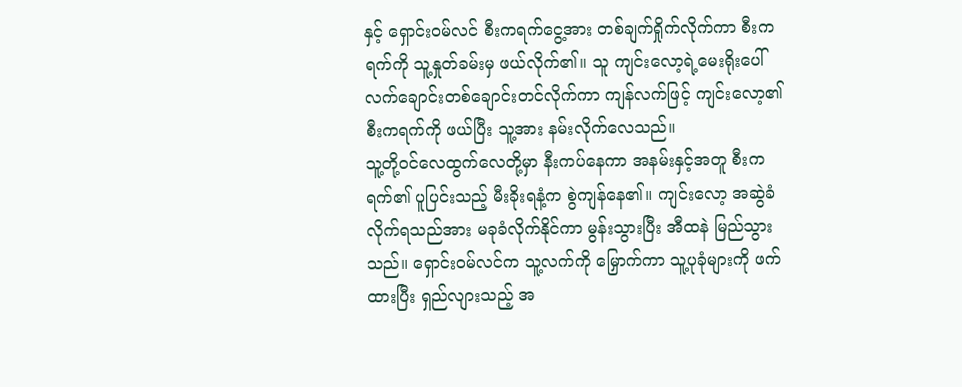နှင့် ရှောင်းဝမ်လင် စီးကရက်ငွေ့အား တစ်ချက်ရှိုက်လိုက်ကာ စီးကရက်ကို သူ့နှုတ်ခမ်းမှ ဖယ်လိုက်၏။ သူ ကျင်းလော့ရဲ့မေးရိုးပေါ် လက်ချောင်းတစ်ချောင်းတင်လိုက်ကာ ကျန်လက်ဖြင့် ကျင်းလော့၏ စီးကရက်ကို ဖယ်ပြီး သူ့အား နမ်းလိုက်လေသည်။
သူ့တို့ဝင်လေထွက်လေတို့မှာ နီးကပ်နေကာ အနမ်းနှင့်အတူ စီးကရက်၏ ပူပြင်းသည့် မီးခိုးရနံ့က စွဲကျန်နေ၏။ ကျင်းလော့ အဆွဲခံလိုက်ရသည်အား မခုခံလိုက်နိုင်ကာ မွန်းသွားပြီး အီထနဲ မြည်သွားသည်။ ရှောင်းဝမ်လင်က သူ့လက်ကို မြှောက်ကာ သူ့ပုခုံများကို ဖက်ထားပြီး ရှည်လျားသည့် အ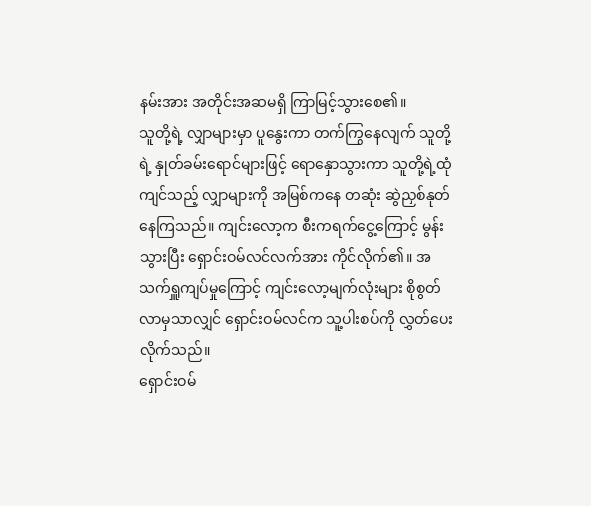နမ်းအား အတိုင်းအဆမရှိ ကြာမြင့်သွားစေ၏။
သူတို့ရဲ့ လျှာများမှာ ပူနွေးကာ တက်ကြွနေလျက် သူတို့ရဲ့ နှုတ်ခမ်းရောင်များဖြင့် ရောနှောသွားကာ သူတို့ရဲ့ထုံကျင်သည့် လျှာများကို အမြစ်ကနေ တဆုံး ဆွဲညှစ်နုတ်နေကြသည်။ ကျင်းလော့က စီးကရက်ငွေ့ကြောင့် မွန်းသွားပြီး ရှောင်းဝမ်လင်လက်အား ကိုင်လိုက်၏။ အသက်ရှူကျပ်မှုကြောင့် ကျင်းလော့မျက်လုံးများ စိုစွတ်လာမှသာလျှင် ရှောင်းဝမ်လင်က သူ့ပါးစပ်ကို လွှတ်ပေးလိုက်သည်။
ရှောင်းဝမ်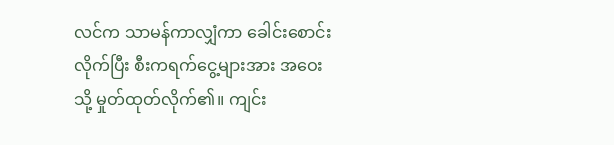လင်က သာမန်ကာလျှံကာ ခေါင်းစောင်းလိုက်ပြီး စီးကရက်ငွေ့များအား အဝေးသို့ မှုတ်ထုတ်လိုက်၏။ ကျင်း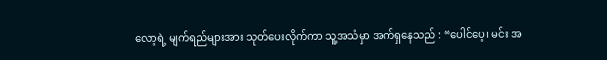လော့ရဲ့ မျက်ရည်များအား သုတ်ပေးလိုက်ကာ သူ့အသံမှာ အက်ရှနေသည် : “ပေါင်ပေ့၊ မင်း အ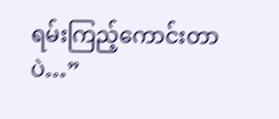ရမ်းကြည့်ကောင်းတာပဲ…”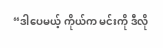“ဒါပေမယ့် ကိုယ်က မင်းကို ဒီလို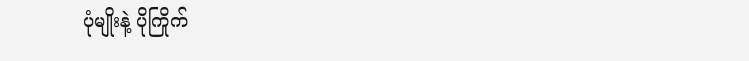ပုံမျိုးနဲ့ ပိုကြိုက်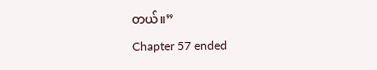တယ်။”
Chapter 57 ended